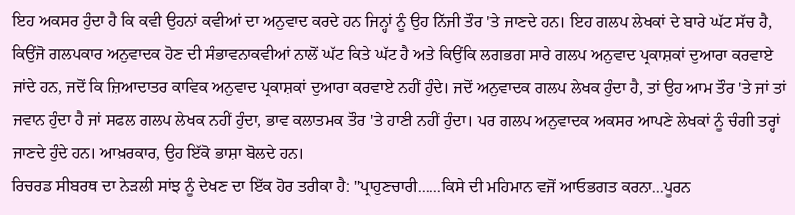ਇਹ ਅਕਸਰ ਹੁੰਦਾ ਹੈ ਕਿ ਕਵੀ ਉਹਨਾਂ ਕਵੀਆਂ ਦਾ ਅਨੁਵਾਦ ਕਰਦੇ ਹਨ ਜਿਨ੍ਹਾਂ ਨੂੰ ਉਹ ਨਿੱਜੀ ਤੌਰ 'ਤੇ ਜਾਣਦੇ ਹਨ। ਇਹ ਗਲਪ ਲੇਖਕਾਂ ਦੇ ਬਾਰੇ ਘੱਟ ਸੱਚ ਹੈ, ਕਿਉਂਜੋ ਗਲਪਕਾਰ ਅਨੁਵਾਦਕ ਹੋਣ ਦੀ ਸੰਭਾਵਨਾਕਵੀਆਂ ਨਾਲੋਂ ਘੱਟ ਕਿਤੇ ਘੱਟ ਹੈ ਅਤੇ ਕਿਉਂਕਿ ਲਗਭਗ ਸਾਰੇ ਗਲਪ ਅਨੁਵਾਦ ਪ੍ਰਕਾਸ਼ਕਾਂ ਦੁਆਰਾ ਕਰਵਾਏ ਜਾਂਦੇ ਹਨ, ਜਦੋਂ ਕਿ ਜ਼ਿਆਦਾਤਰ ਕਾਵਿਕ ਅਨੁਵਾਦ ਪ੍ਰਕਾਸ਼ਕਾਂ ਦੁਆਰਾ ਕਰਵਾਏ ਨਹੀਂ ਹੁੰਦੇ। ਜਦੋਂ ਅਨੁਵਾਦਕ ਗਲਪ ਲੇਖਕ ਹੁੰਦਾ ਹੈ, ਤਾਂ ਉਹ ਆਮ ਤੌਰ 'ਤੇ ਜਾਂ ਤਾਂ ਜਵਾਨ ਹੁੰਦਾ ਹੈ ਜਾਂ ਸਫਲ ਗਲਪ ਲੇਖਕ ਨਹੀਂ ਹੁੰਦਾ, ਭਾਵ ਕਲਾਤਮਕ ਤੌਰ 'ਤੇ ਹਾਣੀ ਨਹੀਂ ਹੁੰਦਾ। ਪਰ ਗਲਪ ਅਨੁਵਾਦਕ ਅਕਸਰ ਆਪਣੇ ਲੇਖਕਾਂ ਨੂੰ ਚੰਗੀ ਤਰ੍ਹਾਂ ਜਾਣਦੇ ਹੁੰਦੇ ਹਨ। ਆਖ਼ਰਕਾਰ, ਉਹ ਇੱਕੋ ਭਾਸ਼ਾ ਬੋਲਦੇ ਹਨ।
ਰਿਚਰਡ ਸੀਬਰਥ ਦਾ ਨੇੜਲੀ ਸਾਂਝ ਨੂੰ ਦੇਖਣ ਦਾ ਇੱਕ ਹੋਰ ਤਰੀਕਾ ਹੈ: "ਪ੍ਰਾਹੁਣਚਾਰੀ......ਕਿਸੇ ਦੀ ਮਹਿਮਾਨ ਵਜੋਂ ਆਓਭਗਤ ਕਰਨਾ...ਪੂਰਨ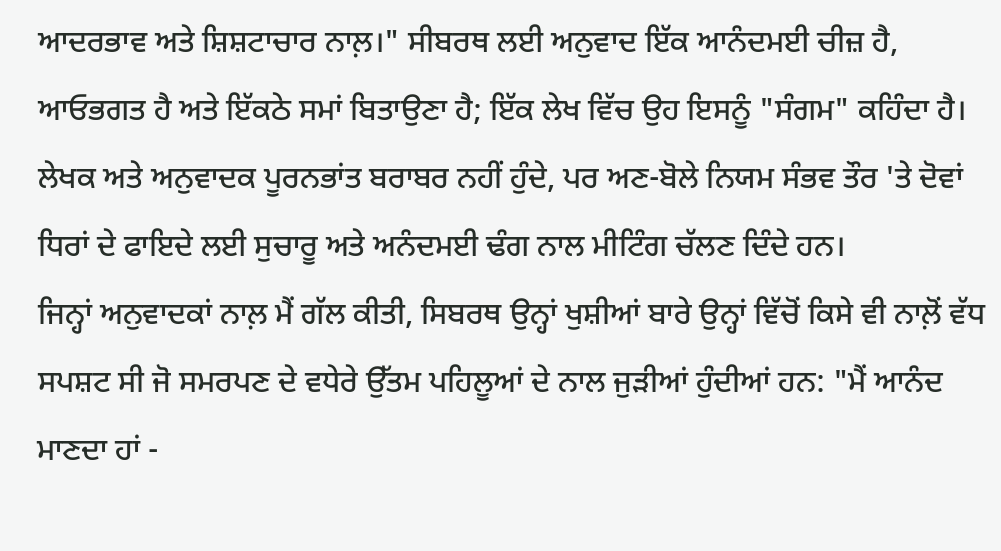ਆਦਰਭਾਵ ਅਤੇ ਸ਼ਿਸ਼ਟਾਚਾਰ ਨਾਲ਼।" ਸੀਬਰਥ ਲਈ ਅਨੁਵਾਦ ਇੱਕ ਆਨੰਦਮਈ ਚੀਜ਼ ਹੈ, ਆਓਭਗਤ ਹੈ ਅਤੇ ਇੱਕਠੇ ਸਮਾਂ ਬਿਤਾਉਣਾ ਹੈ; ਇੱਕ ਲੇਖ ਵਿੱਚ ਉਹ ਇਸਨੂੰ "ਸੰਗਮ" ਕਹਿੰਦਾ ਹੈ। ਲੇਖਕ ਅਤੇ ਅਨੁਵਾਦਕ ਪੂਰਨਭਾਂਤ ਬਰਾਬਰ ਨਹੀਂ ਹੁੰਦੇ, ਪਰ ਅਣ-ਬੋਲੇ ਨਿਯਮ ਸੰਭਵ ਤੌਰ 'ਤੇ ਦੋਵਾਂ ਧਿਰਾਂ ਦੇ ਫਾਇਦੇ ਲਈ ਸੁਚਾਰੂ ਅਤੇ ਅਨੰਦਮਈ ਢੰਗ ਨਾਲ ਮੀਟਿੰਗ ਚੱਲਣ ਦਿੰਦੇ ਹਨ।
ਜਿਨ੍ਹਾਂ ਅਨੁਵਾਦਕਾਂ ਨਾਲ਼ ਮੈਂ ਗੱਲ ਕੀਤੀ, ਸਿਬਰਥ ਉਨ੍ਹਾਂ ਖੁਸ਼ੀਆਂ ਬਾਰੇ ਉਨ੍ਹਾਂ ਵਿੱਚੋਂ ਕਿਸੇ ਵੀ ਨਾਲ਼ੋਂ ਵੱਧ ਸਪਸ਼ਟ ਸੀ ਜੋ ਸਮਰਪਣ ਦੇ ਵਧੇਰੇ ਉੱਤਮ ਪਹਿਲੂਆਂ ਦੇ ਨਾਲ ਜੁੜੀਆਂ ਹੁੰਦੀਆਂ ਹਨ: "ਮੈਂ ਆਨੰਦ ਮਾਣਦਾ ਹਾਂ -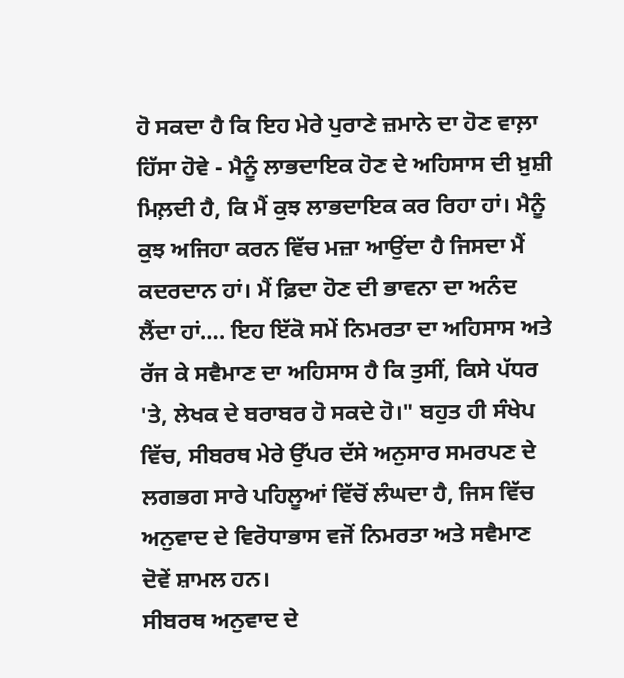ਹੋ ਸਕਦਾ ਹੈ ਕਿ ਇਹ ਮੇਰੇ ਪੁਰਾਣੇ ਜ਼ਮਾਨੇ ਦਾ ਹੋਣ ਵਾਲ਼ਾ ਹਿੱਸਾ ਹੋਵੇ - ਮੈਨੂੰ ਲਾਭਦਾਇਕ ਹੋਣ ਦੇ ਅਹਿਸਾਸ ਦੀ ਖ਼ੁਸ਼ੀ ਮਿਲ਼ਦੀ ਹੈ, ਕਿ ਮੈਂ ਕੁਝ ਲਾਭਦਾਇਕ ਕਰ ਰਿਹਾ ਹਾਂ। ਮੈਨੂੰ ਕੁਝ ਅਜਿਹਾ ਕਰਨ ਵਿੱਚ ਮਜ਼ਾ ਆਉਂਦਾ ਹੈ ਜਿਸਦਾ ਮੈਂ ਕਦਰਦਾਨ ਹਾਂ। ਮੈਂ ਫ਼ਿਦਾ ਹੋਣ ਦੀ ਭਾਵਨਾ ਦਾ ਅਨੰਦ ਲੈਂਦਾ ਹਾਂ…. ਇਹ ਇੱਕੋ ਸਮੇਂ ਨਿਮਰਤਾ ਦਾ ਅਹਿਸਾਸ ਅਤੇ ਰੱਜ ਕੇ ਸਵੈਮਾਣ ਦਾ ਅਹਿਸਾਸ ਹੈ ਕਿ ਤੁਸੀਂ, ਕਿਸੇ ਪੱਧਰ 'ਤੇ, ਲੇਖਕ ਦੇ ਬਰਾਬਰ ਹੋ ਸਕਦੇ ਹੋ।" ਬਹੁਤ ਹੀ ਸੰਖੇਪ ਵਿੱਚ, ਸੀਬਰਥ ਮੇਰੇ ਉੱਪਰ ਦੱਸੇ ਅਨੁਸਾਰ ਸਮਰਪਣ ਦੇ ਲਗਭਗ ਸਾਰੇ ਪਹਿਲੂਆਂ ਵਿੱਚੋਂ ਲੰਘਦਾ ਹੈ, ਜਿਸ ਵਿੱਚ ਅਨੁਵਾਦ ਦੇ ਵਿਰੋਧਾਭਾਸ ਵਜੋਂ ਨਿਮਰਤਾ ਅਤੇ ਸਵੈਮਾਣ ਦੋਵੇਂ ਸ਼ਾਮਲ ਹਨ।
ਸੀਬਰਥ ਅਨੁਵਾਦ ਦੇ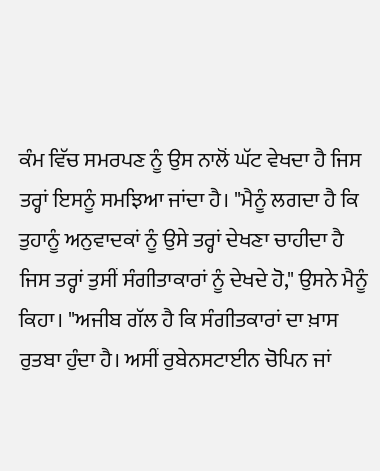ਕੰਮ ਵਿੱਚ ਸਮਰਪਣ ਨੂੰ ਉਸ ਨਾਲੋਂ ਘੱਟ ਵੇਖਦਾ ਹੈ ਜਿਸ ਤਰ੍ਹਾਂ ਇਸਨੂੰ ਸਮਝਿਆ ਜਾਂਦਾ ਹੈ। "ਮੈਨੂੰ ਲਗਦਾ ਹੈ ਕਿ ਤੁਹਾਨੂੰ ਅਨੁਵਾਦਕਾਂ ਨੂੰ ਉਸੇ ਤਰ੍ਹਾਂ ਦੇਖਣਾ ਚਾਹੀਦਾ ਹੈ ਜਿਸ ਤਰ੍ਹਾਂ ਤੁਸੀਂ ਸੰਗੀਤਾਕਾਰਾਂ ਨੂੰ ਦੇਖਦੇ ਹੋ," ਉਸਨੇ ਮੈਨੂੰ ਕਿਹਾ। "ਅਜੀਬ ਗੱਲ ਹੈ ਕਿ ਸੰਗੀਤਕਾਰਾਂ ਦਾ ਖ਼ਾਸ ਰੁਤਬਾ ਹੁੰਦਾ ਹੈ। ਅਸੀਂ ਰੁਬੇਨਸਟਾਈਨ ਚੋਪਿਨ ਜਾਂ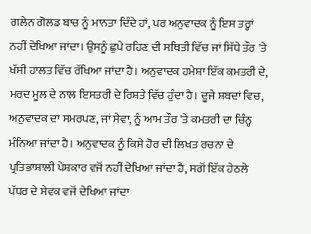ਗਲੇਨ ਗੋਲਡ ਬਾਚ ਨੂੰ ਮਾਨਤਾ ਦਿੰਦੇ ਹਾਂ, ਪਰ ਅਨੁਵਾਦਕ ਨੂੰ ਇਸ ਤਰ੍ਹਾਂ ਨਹੀਂ ਦੇਖਿਆ ਜਾਂਦਾ। ਉਸਨੂੰ ਛੁਪੇ ਰਹਿਣ ਦੀ ਸਥਿਤੀ ਵਿੱਚ ਜਾਂ ਸਿੱਧੇ ਤੌਰ 'ਤੇ ਖੱਸੀ ਹਾਲਤ ਵਿੱਚ ਰੱਖਿਆ ਜਾਂਦਾ ਹੈ। ਅਨੁਵਾਦਕ ਹਮੇਸ਼ਾ ਇੱਕ ਕਮਤਰੀ ਦੇ, ਮਰਦ ਮੂਲ ਦੇ ਨਾਲ ਇਸਤਰੀ ਦੇ ਰਿਸ਼ਤੇ ਵਿੱਚ ਹੁੰਦਾ ਹੈ। ਦੂਜੇ ਸ਼ਬਦਾਂ ਵਿਚ, ਅਨੁਵਾਦਕ ਦਾ ਸਮਰਪਣ, ਜਾਂ ਸੇਵਾ, ਨੂੰ ਆਮ ਤੌਰ 'ਤੇ ਕਮਤਰੀ ਦਾ ਚਿੰਨ੍ਹ ਮੰਨਿਆ ਜਾਂਦਾ ਹੈ। ਅਨੁਵਾਦਕ ਨੂੰ ਕਿਸੇ ਹੋਰ ਦੀ ਲਿਖਤ ਰਚਨਾ ਦੇ ਪ੍ਰਤਿਭਾਸ਼ਾਲੀ ਪੇਸ਼ਕਾਰ ਵਜੋਂ ਨਹੀਂ ਦੇਖਿਆ ਜਾਂਦਾ ਹੈ, ਸਗੋਂ ਇੱਕ ਹੇਠਲੇ ਪੱਧਰ ਦੇ ਸੇਵਕ ਵਜੋਂ ਦੇਖਿਆ ਜਾਂਦਾ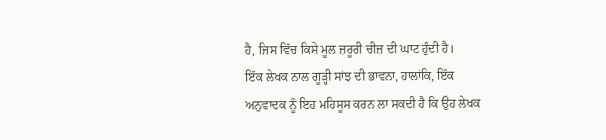ਹੈ, ਜਿਸ ਵਿੱਚ ਕਿਸੇ ਮੂਲ ਜ਼ਰੂਰੀ ਚੀਜ਼ ਦੀ ਘਾਟ ਹੁੰਦੀ ਹੈ।
ਇੱਕ ਲੇਖਕ ਨਾਲ ਗੂੜ੍ਹੀ ਸਾਂਝ ਦੀ ਭਾਵਨਾ, ਹਾਲਾਂਕਿ, ਇੱਕ ਅਨੁਵਾਦਕ ਨੂੰ ਇਹ ਮਹਿਸੂਸ ਕਰਨ ਲਾ ਸਕਦੀ ਹੈ ਕਿ ਉਹ ਲੇਖਕ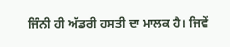ਜਿੰਨੀ ਹੀ ਅੱਡਰੀ ਹਸਤੀ ਦਾ ਮਾਲਕ ਹੈ। ਜਿਵੇਂ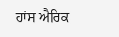ਹਾਂਸ ਐਰਿਕ